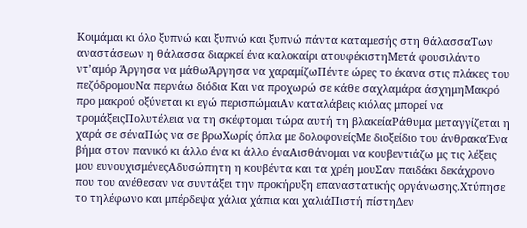Κοιμάμαι κι όλο ξυπνώ και ξυπνώ και ξυπνώ πάντα καταμεσής στη θάλασσαΤων αναστάσεων η θάλασσα διαρκεί ένα καλοκαίρι ατουφέκιστηΜετά φουσιλάντο ντ’αμόρ Άργησα να μάθωΆργησα να χαραμίζωΠέντε ώρες το έκανα στις πλάκες του πεζόδρομουΝα περνάω διόδια Και να προχωρώ σε κάθε σαχλαμάρα άσχημηΜακρό προ μακρού οξύνεται κι εγώ περισπώμαιΑν καταλάβεις κιόλας μπορεί να τρομάξειςΠολυτέλεια να τη σκέφτομαι τώρα αυτή τη βλακείαΡάθυμα μεταγγίζεται η χαρά σε σέναΠώς να σε βρωΧωρίς όπλα με δολοφονείςΜε διοξείδιο του άνθρακαΈνα βήμα στον πανικό κι άλλο ένα κι άλλο έναΑισθάνομαι να κουβεντιάζω μς τις λέξεις μου ευνουχισμένεςΑδυσώπητη η κουβέντα και τα χρέη μουΣαν παιδάκι δεκάχρονο που του ανέθεσαν να συντάξει την προκήρυξη επαναστατικής οργάνωσης.Χτύπησε το τηλέφωνο και μπέρδεψα χάλια χάπια και χαλιάΠιστή πίστηΔεν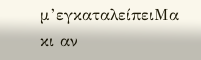μ’εγκαταλείπειΜα κι αν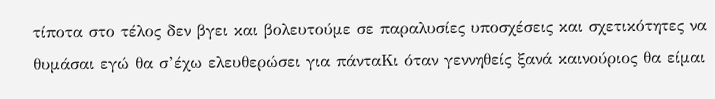τίποτα στο τέλος δεν βγει και βολευτούμε σε παραλυσίες υποσχέσεις και σχετικότητες να θυμάσαι εγώ θα σ’έχω ελευθερώσει για πάνταΚι όταν γεννηθείς ξανά καινούριος θα είμαι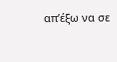απ’έξω να σε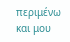περιμένω και μου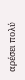αρέσει πολύ